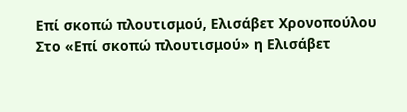Επί σκοπώ πλουτισμού, Ελισάβετ Χρονοπούλου
Στο «Επί σκοπώ πλουτισμού» η Ελισάβετ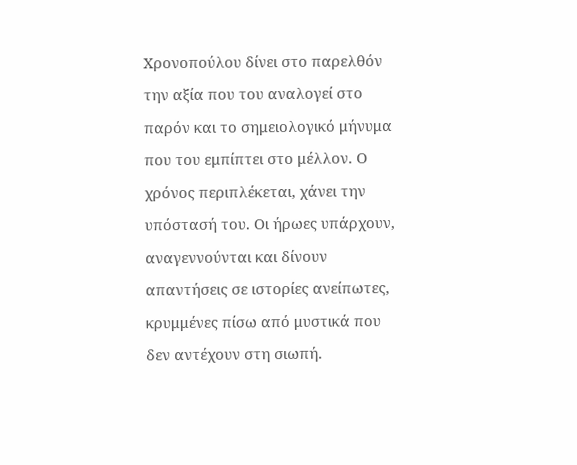Χρονοπούλου δίνει στο παρελθόν την αξία που του αναλογεί στο παρόν και το σημειολογικό μήνυμα που του εμπίπτει στο μέλλον. Ο χρόνος περιπλέκεται, χάνει την υπόστασή του. Οι ήρωες υπάρχουν, αναγεννούνται και δίνουν απαντήσεις σε ιστορίες ανείπωτες, κρυμμένες πίσω από μυστικά που δεν αντέχουν στη σιωπή.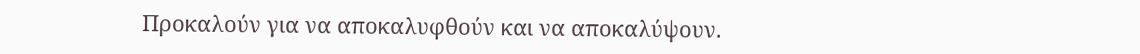Προκαλούν για να αποκαλυφθούν και να αποκαλύψουν.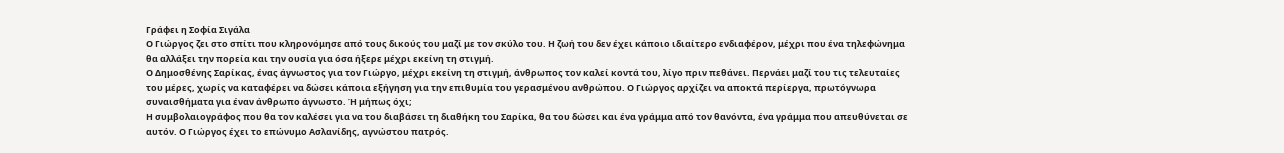Γράφει η Σοφία Σιγάλα
Ο Γιώργος ζει στο σπίτι που κληρονόμησε από τους δικούς του μαζί με τον σκύλο του. Η ζωή του δεν έχει κάποιο ιδιαίτερο ενδιαφέρον, μέχρι που ένα τηλεφώνημα θα αλλάξει την πορεία και την ουσία για όσα ήξερε μέχρι εκείνη τη στιγμή.
Ο Δημοσθένης Σαρίκας, ένας άγνωστος για τον Γιώργο, μέχρι εκείνη τη στιγμή, άνθρωπος τον καλεί κοντά του, λίγο πριν πεθάνει. Περνάει μαζί του τις τελευταίες του μέρες, χωρίς να καταφέρει να δώσει κάποια εξήγηση για την επιθυμία του γερασμένου ανθρώπου. Ο Γιώργος αρχίζει να αποκτά περίεργα, πρωτόγνωρα συναισθήματα για έναν άνθρωπο άγνωστο. Ή μήπως όχι;
Η συμβολαιογράφος που θα τον καλέσει για να του διαβάσει τη διαθήκη του Σαρίκα, θα του δώσει και ένα γράμμα από τον θανόντα, ένα γράμμα που απευθύνεται σε αυτόν. Ο Γιώργος έχει το επώνυμο Ασλανίδης, αγνώστου πατρός.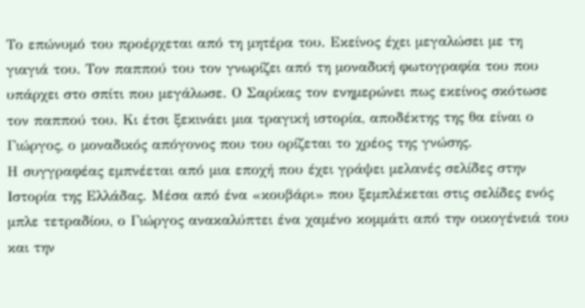Το επώνυμό του προέρχεται από τη μητέρα του. Εκείνος έχει μεγαλώσει με τη γιαγιά του. Τον παππού του τον γνωρίζει από τη μοναδική φωτογραφία του που υπάρχει στο σπίτι που μεγάλωσε. Ο Σαρίκας τον ενημερώνει πως εκείνος σκότωσε τον παππού του. Κι έτσι ξεκινάει μια τραγική ιστορία, αποδέκτης της θα είναι ο Γιώργος, ο μοναδικός απόγονος που του ορίζεται το χρέος της γνώσης.
Η συγγραφέας εμπνέεται από μια εποχή που έχει γράψει μελανές σελίδες στην Ιστορία της Ελλάδας. Μέσα από ένα «κουβάρι» που ξεμπλέκεται στις σελίδες ενός μπλε τετραδίου, ο Γιώργος ανακαλύπτει ένα χαμένο κομμάτι από την οικογένειά του και την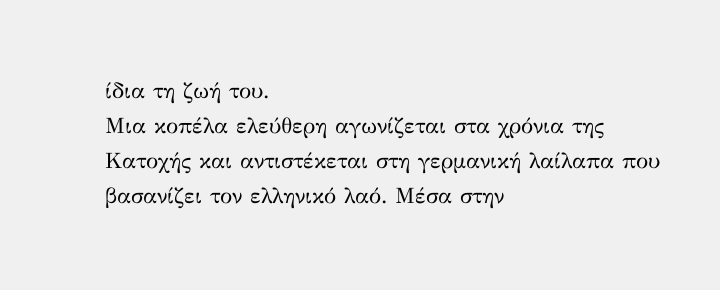ίδια τη ζωή του.
Μια κοπέλα ελεύθερη αγωνίζεται στα χρόνια της Κατοχής και αντιστέκεται στη γερμανική λαίλαπα που βασανίζει τον ελληνικό λαό. Μέσα στην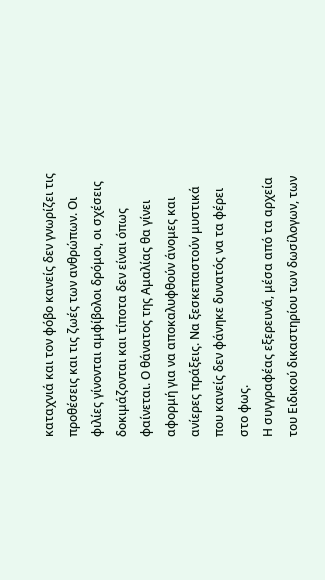καταχνιά και τον φόβο κανείς δεν γνωρίζει τις προθέσεις και τις ζωές των ανθρώπων. Οι φιλίες γίνονται αμφίβολοι δρόμοι, οι σχέσεις δοκιμάζονται και τίποτα δεν είναι όπως φαίνεται. Ο θάνατος της Αμαλίας θα γίνει αφορμή για να αποκαλυφθούν άνομες και ανίερες πράξεις. Να ξεσκεπαστούν μυστικά που κανείς δεν φάνηκε δυνατός να τα φέρει στο φως.
Η συγγραφέας εξερευνά, μέσα από τα αρχεία του Ειδικού δικαστηρίου των δωσίλογων, των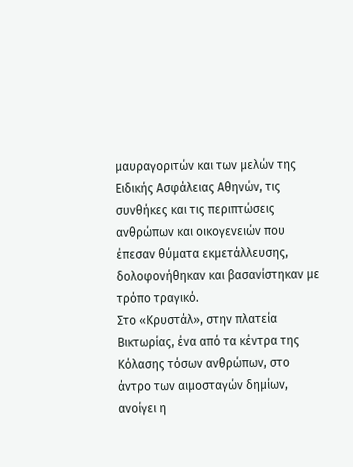μαυραγοριτών και των μελών της Ειδικής Ασφάλειας Αθηνών, τις συνθήκες και τις περιπτώσεις ανθρώπων και οικογενειών που έπεσαν θύματα εκμετάλλευσης, δολοφονήθηκαν και βασανίστηκαν με τρόπο τραγικό.
Στο «Κρυστάλ», στην πλατεία Βικτωρίας, ένα από τα κέντρα της Κόλασης τόσων ανθρώπων, στο άντρο των αιμοσταγών δημίων, ανοίγει η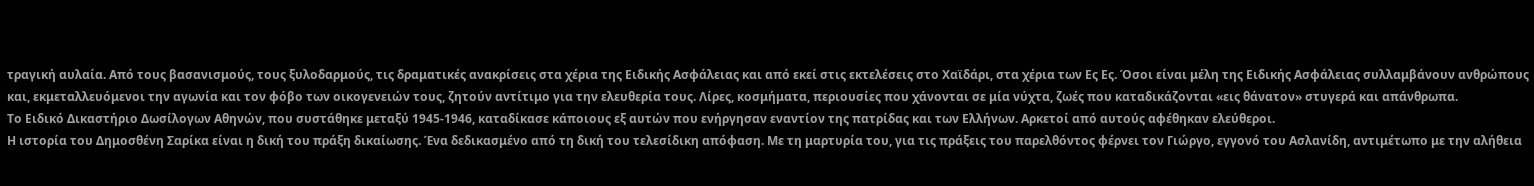τραγική αυλαία. Από τους βασανισμούς, τους ξυλοδαρμούς, τις δραματικές ανακρίσεις στα χέρια της Ειδικής Ασφάλειας και από εκεί στις εκτελέσεις στο Χαϊδάρι, στα χέρια των Ες Ες. Όσοι είναι μέλη της Ειδικής Ασφάλειας συλλαμβάνουν ανθρώπους και, εκμεταλλευόμενοι την αγωνία και τον φόβο των οικογενειών τους, ζητούν αντίτιμο για την ελευθερία τους. Λίρες, κοσμήματα, περιουσίες που χάνονται σε μία νύχτα, ζωές που καταδικάζονται «εις θάνατον» στυγερά και απάνθρωπα.
Το Ειδικό Δικαστήριο Δωσίλογων Αθηνών, που συστάθηκε μεταξύ 1945-1946, καταδίκασε κάποιους εξ αυτών που ενήργησαν εναντίον της πατρίδας και των Ελλήνων. Αρκετοί από αυτούς αφέθηκαν ελεύθεροι.
Η ιστορία του Δημοσθένη Σαρίκα είναι η δική του πράξη δικαίωσης. Ένα δεδικασμένο από τη δική του τελεσίδικη απόφαση. Με τη μαρτυρία του, για τις πράξεις του παρελθόντος φέρνει τον Γιώργο, εγγονό του Ασλανίδη, αντιμέτωπο με την αλήθεια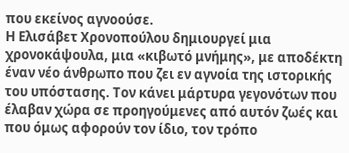που εκείνος αγνοούσε.
Η Ελισάβετ Χρονοπούλου δημιουργεί μια χρονοκάψουλα, μια «κιβωτό μνήμης», με αποδέκτη έναν νέο άνθρωπο που ζει εν αγνοία της ιστορικής του υπόστασης. Τον κάνει μάρτυρα γεγονότων που έλαβαν χώρα σε προηγούμενες από αυτόν ζωές και που όμως αφορούν τον ίδιο, τον τρόπο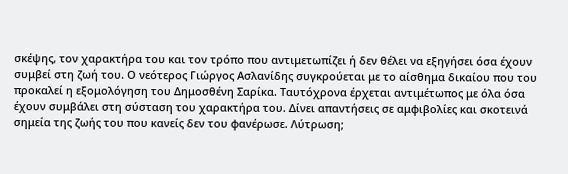σκέψης, τον χαρακτήρα του και τον τρόπο που αντιμετωπίζει ή δεν θέλει να εξηγήσει όσα έχουν συμβεί στη ζωή του. Ο νεότερος Γιώργος Ασλανίδης συγκρούεται με το αίσθημα δικαίου που του προκαλεί η εξομολόγηση του Δημοσθένη Σαρίκα. Ταυτόχρονα έρχεται αντιμέτωπος με όλα όσα έχουν συμβάλει στη σύσταση του χαρακτήρα του. Δίνει απαντήσεις σε αμφιβολίες και σκοτεινά σημεία της ζωής του που κανείς δεν του φανέρωσε. Λύτρωση;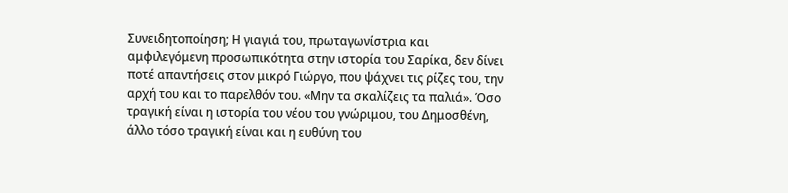Συνειδητοποίηση; Η γιαγιά του, πρωταγωνίστρια και αμφιλεγόμενη προσωπικότητα στην ιστορία του Σαρίκα, δεν δίνει ποτέ απαντήσεις στον μικρό Γιώργο, που ψάχνει τις ρίζες του, την αρχή του και το παρελθόν του. «Μην τα σκαλίζεις τα παλιά». Όσο τραγική είναι η ιστορία του νέου του γνώριμου, του Δημοσθένη, άλλο τόσο τραγική είναι και η ευθύνη του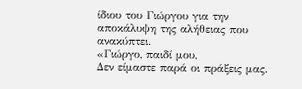ίδιου του Γιώργου για την αποκάλυψη της αλήθειας που ανακύπτει.
«Γιώργο, παιδί μου,
Δεν είμαστε παρά οι πράξεις μας.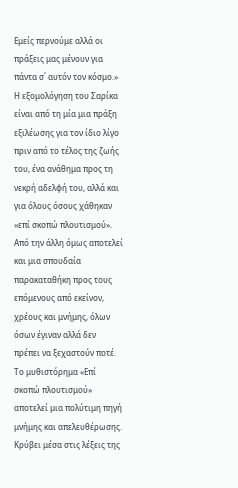Εμείς περνούμε αλλά οι πράξεις μας μένουν για πάντα σ΄ αυτόν τον κόσμο.»
Η εξομολόγηση του Σαρίκα είναι από τη μία μια πράξη εξιλέωσης για τον ίδιο λίγο πριν από το τέλος της ζωής του, ένα ανάθημα προς τη νεκρή αδελφή του, αλλά και για όλους όσους χάθηκαν «επί σκοπώ πλουτισμού». Από την άλλη όμως αποτελεί και μια σπουδαία παρακαταθήκη προς τους επόμενους από εκείνον, χρέους και μνήμης, όλων όσων έγιναν αλλά δεν πρέπει να ξεχαστούν ποτέ. Το μυθιστόρημα «Επί σκοπώ πλουτισμού» αποτελεί μια πολύτιμη πηγή μνήμης και απελευθέρωσης. Κρύβει μέσα στις λέξεις της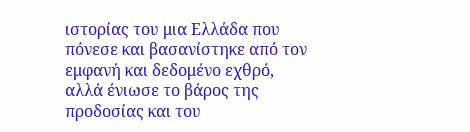ιστορίας του μια Ελλάδα που πόνεσε και βασανίστηκε από τον εμφανή και δεδομένο εχθρό, αλλά ένιωσε το βάρος της προδοσίας και του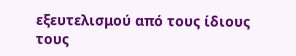εξευτελισμού από τους ίδιους τους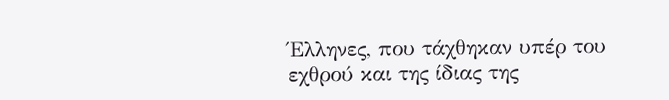Έλληνες, που τάχθηκαν υπέρ του εχθρού και της ίδιας της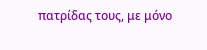πατρίδας τους, με μόνο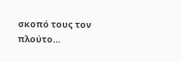σκοπό τους τον πλούτο…